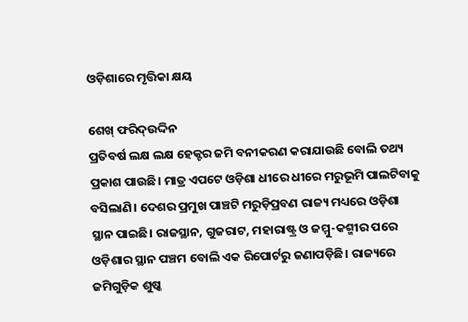ଓଡ଼ିଶାରେ ମୃତ୍ତିକା କ୍ଷୟ

ଶେଖ୍‌ ଫରିଦ୍‌ଉଦ୍ଦିନ
ପ୍ରତିବର୍ଷ ଲକ୍ଷ ଲକ୍ଷ ହେକ୍ଟର ଜମି ବନୀକରଣ କରାଯାଉଛି ବୋଲି ତଥ୍ୟ ପ୍ରକାଶ ପାଉଛି। ମାତ୍ର ଏପଟେ ଓଡ଼ିଶା ଧୀରେ ଧୀରେ ମରୁଭୂମି ପାଲଟିବାକୁ ବସିଲାଣି। ଦେଶର ପ୍ରମୁଖ ପାଞ୍ଚଟି ମରୁଡ଼ିପ୍ରବଣ ରାଜ୍ୟ ମଧ୍ୟରେ ଓଡ଼ିଶା ସ୍ଥାନ ପାଇଛି। ରାଜସ୍ଥାନ, ଗୁଜରାଟ, ମହାରାଷ୍ଟ୍ର ଓ ଜମ୍ମୁ-କଶ୍ମୀର ପରେ ଓଡ଼ିଶାର ସ୍ଥାନ ପଞ୍ଚମ ବୋଲି ଏକ ରିପୋର୍ଟରୁ ଜଣାପଡ଼ିଛି। ରାଜ୍ୟରେ ଜମିଗୁଡ଼ିକ ଶୁଷ୍କ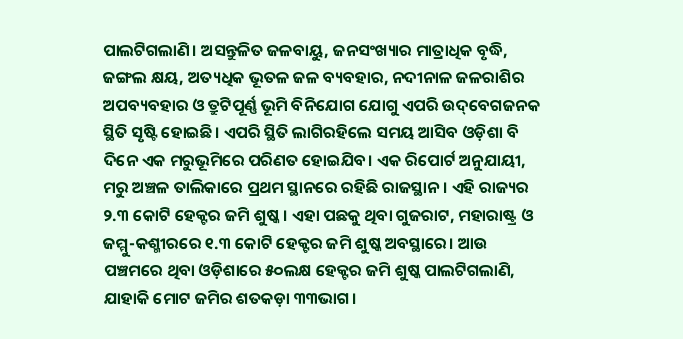ପାଲଟିଗଲାଣି। ଅସନ୍ତୁଳିତ ଜଳବାୟୁ, ଜନସଂଖ୍ୟାର ମାତ୍ରାଧିକ ବୃଦ୍ଧି, ଜଙ୍ଗଲ କ୍ଷୟ, ଅତ୍ୟଧିକ ଭୂତଳ ଜଳ ବ୍ୟବହାର, ନଦୀନାଳ ଜଳରାଶିର ଅପବ୍ୟବହାର ଓ ତ୍ରୁଟିପୂର୍ଣ୍ଣ ଭୂମି ବିନିଯୋଗ ଯୋଗୁ ଏପରି ଉଦ୍‌ବେଗଜନକ ସ୍ଥିତି ସୃଷ୍ଟି ହୋଇଛି। ଏପରି ସ୍ଥିତି ଲାଗିରହିଲେ ସମୟ ଆସିବ ଓଡ଼ିଶା ବି ଦିନେ ଏକ ମରୁଭୂମିରେ ପରିଣତ ହୋଇଯିବ। ଏକ ରିପୋର୍ଟ ଅନୁଯାୟୀ, ମରୁ ଅଞ୍ଚଳ ତାଲିକାରେ ପ୍ରଥମ ସ୍ଥାନରେ ରହିଛି ରାଜସ୍ଥାନ। ଏହି ରାଜ୍ୟର ୨.୩ କୋଟି ହେକ୍ଟର ଜମି ଶୁଷ୍କ। ଏହା ପଛକୁ ଥିବା ଗୁଜରାଟ, ମହାରାଷ୍ଟ୍ର ଓ ଜମ୍ମୁ-କଶ୍ମୀରରେ ୧.୩ କୋଟି ହେକ୍ଟର ଜମି ଶୁଷ୍କ ଅବସ୍ଥାରେ। ଆଉ ପଞ୍ଚମରେ ଥିବା ଓଡ଼ିଶାରେ ୫୦ଲକ୍ଷ ହେକ୍ଟର ଜମି ଶୁଷ୍କ ପାଲଟିଗଲାଣି, ଯାହାକି ମୋଟ ଜମିର ଶତକଡ଼ା ୩୩ଭାଗ।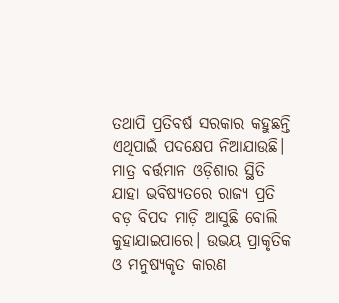ତଥାପି ପ୍ରତିବର୍ଷ ସରକାର କହୁଛନ୍ତି ଏଥିପାଇଁ ପଦକ୍ଷେପ ନିଆଯାଉଛି। ମାତ୍ର ବର୍ତ୍ତମାନ ଓଡ଼ିଶାର ସ୍ଥିତି ଯାହା ଭବିଷ୍ୟତରେ ରାଜ୍ୟ ପ୍ରତି ବଡ଼ ବିପଦ ମାଡ଼ି ଆସୁଛି ବୋଲି କୁହାଯାଇପାରେ। ଉଭୟ ପ୍ରାକୃତିକ ଓ ମନୁଷ୍ୟକୃତ କାରଣ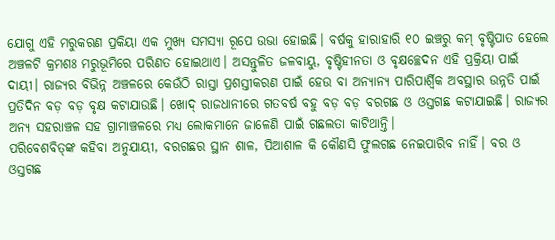ଯୋଗୁ ଏହି ମରୁକରଣ ପ୍ରକିୟା ଏକ ମୁଖ୍ୟ ସମସ୍ୟା ରୂପେ ଉଭା ହୋଇଛି। ବର୍ଷକୁ ହାରାହାରି ୧୦ ଇଞ୍ଚରୁ କମ୍‌ ବୃଷ୍ଟିପାତ ହେଲେ ଅଞ୍ଚଳଟି କ୍ରମଶଃ ମରୁଭୂମିରେ ପରିଣତ ହୋଇଥାଏ। ଅସନ୍ତୁଳିତ ଜଳବାୟୁ, ବୃଷ୍ଟିହୀନତା ଓ ବୃକ୍ଷଚ୍ଛେଦନ ଏହି ପ୍ରକ୍ରିୟା ପାଇଁ ଦାୟୀ। ରାଜ୍ୟର ବିଭିନ୍ନ ଅଞ୍ଚଳରେ କେଉଁଠି ରାସ୍ତା ପ୍ରଶସ୍ତୀକରଣ ପାଇଁ ହେଉ ବା ଅନ୍ୟାନ୍ୟ ପାରିପାର୍ଶ୍ୱିକ ଅବସ୍ଥାର ଉନ୍ନତି ପାଇଁ ପ୍ରତିଦିନ ବଡ଼ ବଡ଼ ବୃକ୍ଷ କଟାଯାଉଛି। ଖୋଦ୍‌ ରାଜଧାନୀରେ ଗତବର୍ଷ ବହୁ ବଡ଼ ବଡ଼ ବରଗଛ ଓ ଓସ୍ତଗଛ କଟାଯାଇଛି। ରାଜ୍ୟର ଅନ୍ୟ ସହରାଞ୍ଚଳ ସହ ଗ୍ରାମାଞ୍ଚଳରେ ମଧ୍ୟ ଲୋକମାନେ ଜାଳେଣି ପାଇଁ ଗଛଲତା କାଟିଥାନ୍ତି।
ପରିବେଶବିତ୍‌ଙ୍କ କହିବା ଅନୁଯାୟୀ, ବରଗଛର ସ୍ଥାନ ଶାଳ, ପିଆଶାଳ କି କୌଣସି ଫୁଲଗଛ ନେଇପାରିବ ନାହିଁ। ବର ଓ ଓସ୍ତଗଛ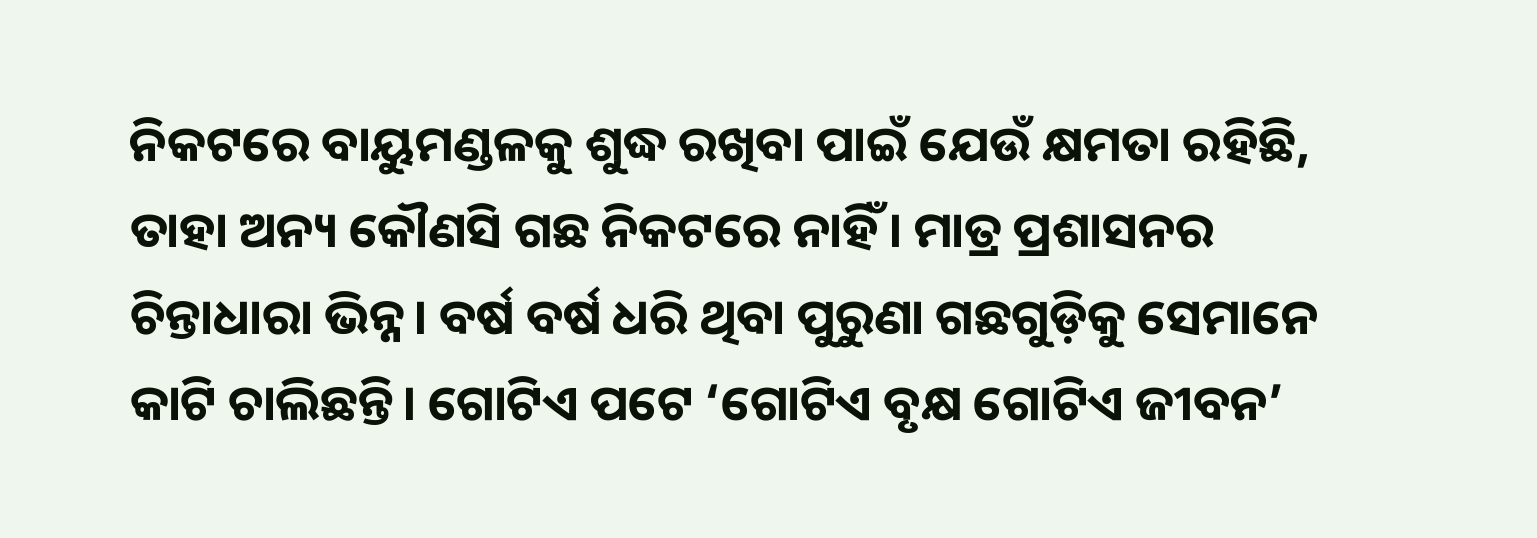ନିକଟରେ ବାୟୁମଣ୍ଡଳକୁ ଶୁଦ୍ଧ ରଖିବା ପାଇଁ ଯେଉଁ କ୍ଷମତା ରହିଛି, ତାହା ଅନ୍ୟ କୌଣସି ଗଛ ନିକଟରେ ନାହିଁ। ମାତ୍ର ପ୍ରଶାସନର ଚିନ୍ତାଧାରା ଭିନ୍ନ। ବର୍ଷ ବର୍ଷ ଧରି ଥିବା ପୁରୁଣା ଗଛଗୁଡ଼ିକୁ ସେମାନେ କାଟି ଚାଲିଛନ୍ତି। ଗୋଟିଏ ପଟେ ‘ଗୋଟିଏ ବୃକ୍ଷ ଗୋଟିଏ ଜୀବନ’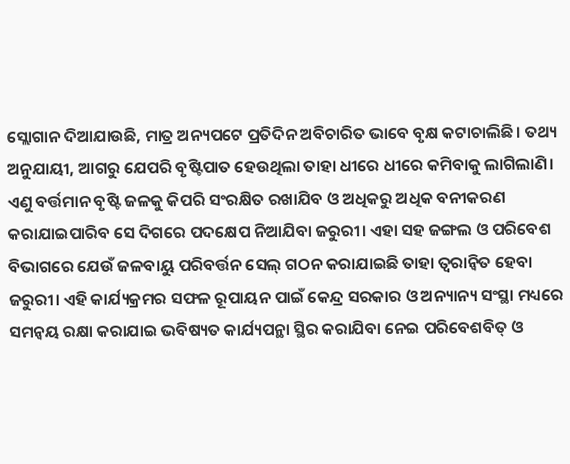ସ୍ଲୋଗାନ ଦିଆଯାଉଛି, ମାତ୍ର ଅନ୍ୟପଟେ ପ୍ରତିଦିନ ଅବିଚାରିତ ଭାବେ ବୃକ୍ଷ କଟାଚାଲିଛି। ତଥ୍ୟ ଅନୁଯାୟୀ, ଆଗରୁ ଯେପରି ବୃଷ୍ଟିପାତ ହେଉଥିଲା ତାହା ଧୀରେ ଧୀରେ କମିବାକୁ ଲାଗିଲାଣି। ଏଣୁ ବର୍ତ୍ତମାନ ବୃଷ୍ଟି ଜଳକୁ କିପରି ସଂରକ୍ଷିତ ରଖାଯିବ ଓ ଅଧିକରୁ ଅଧିକ ବନୀକରଣ କରାଯାଇପାରିବ ସେ ଦିଗରେ ପଦକ୍ଷେପ ନିଆଯିବା ଜରୁରୀ। ଏହା ସହ ଜଙ୍ଗଲ ଓ ପରିବେଶ ବିଭାଗରେ ଯେଉଁ ଜଳବାୟୁ ପରିବର୍ତ୍ତନ ସେଲ୍‌ ଗଠନ କରାଯାଇଛି ତାହା ତ୍ୱରାନ୍ବିତ ହେବା ଜରୁରୀ। ଏହି କାର୍ଯ୍ୟକ୍ରମର ସଫଳ ରୂପାୟନ ପାଇଁ କେନ୍ଦ୍ର ସରକାର ଓ ଅନ୍ୟାନ୍ୟ ସଂସ୍ଥା ମଧ୍ୟରେ ସମନ୍ବୟ ରକ୍ଷା କରାଯାଇ ଭବିଷ୍ୟତ କାର୍ଯ୍ୟପନ୍ଥା ସ୍ଥିର କରାଯିବା ନେଇ ପରିବେଶବିତ୍‌ ଓ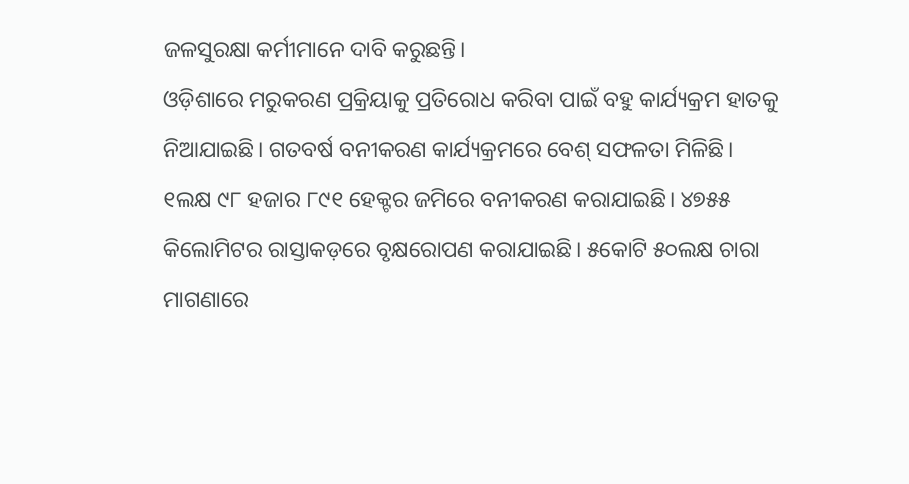ଜଳସୁରକ୍ଷା କର୍ମୀମାନେ ଦାବି କରୁଛନ୍ତି।
ଓଡ଼ିଶାରେ ମରୁକରଣ ପ୍ରକ୍ରିୟାକୁ ପ୍ରତିରୋଧ କରିବା ପାଇଁ ବହୁ କାର୍ଯ୍ୟକ୍ରମ ହାତକୁ ନିଆଯାଇଛି। ଗତବର୍ଷ ବନୀକରଣ କାର୍ଯ୍ୟକ୍ରମରେ ବେଶ୍‌ ସଫଳତା ମିଳିଛି। ୧ଲକ୍ଷ ୯୮ ହଜାର ୮୯୧ ହେକ୍ଟର ଜମିରେ ବନୀକରଣ କରାଯାଇଛି। ୪୭୫୫ କିଲୋମିଟର ରାସ୍ତାକଡ଼ରେ ବୃକ୍ଷରୋପଣ କରାଯାଇଛି। ୫କୋଟି ୫୦ଲକ୍ଷ ଚାରା ମାଗଣାରେ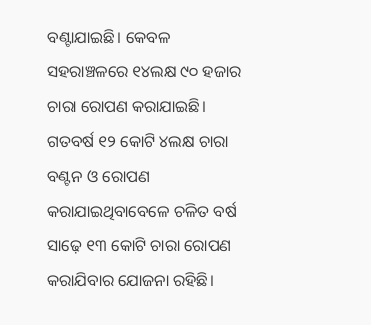ବଣ୍ଟାଯାଇଛି। କେବଳ ସହରାଞ୍ଚଳରେ ୧୪ଲକ୍ଷ ୯୦ ହଜାର ଚାରା ରୋପଣ କରାଯାଇଛି। ଗତବର୍ଷ ୧୨ କୋଟି ୪ଲକ୍ଷ ଚାରା ବଣ୍ଟନ ଓ ରୋପଣ କରାଯାଇଥିବାବେଳେ ଚଳିତ ବର୍ଷ ସାଢ଼େ ୧୩ କୋଟି ଚାରା ରୋପଣ କରାଯିବାର ଯୋଜନା ରହିଛି।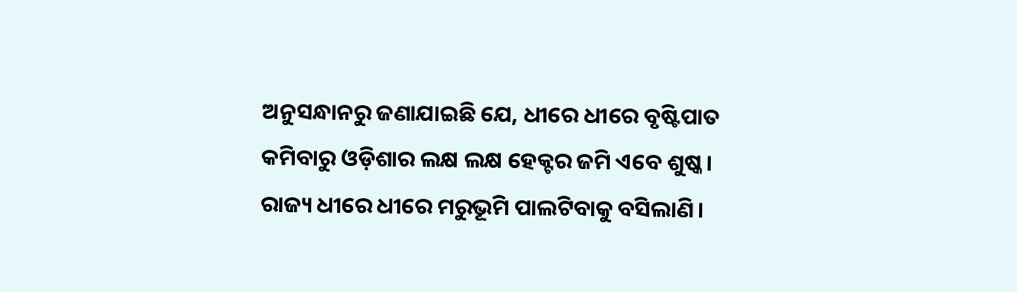ଅନୁସନ୍ଧାନରୁ ଜଣାଯାଇଛି ଯେ, ଧୀରେ ଧୀରେ ବୃଷ୍ଟିପାତ କମିବାରୁ ଓଡ଼ିଶାର ଲକ୍ଷ ଲକ୍ଷ ହେକ୍ଟର ଜମି ଏବେ ଶୁଷ୍କ। ରାଜ୍ୟ ଧୀରେ ଧୀରେ ମରୁଭୂମି ପାଲଟିବାକୁ ବସିଲାଣି।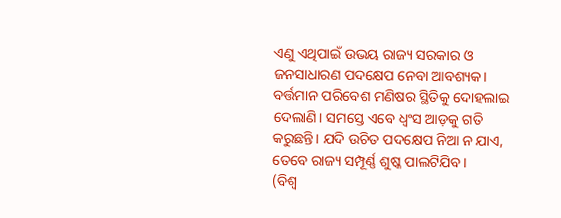ଏଣୁ ଏଥିପାଇଁ ଉଭୟ ରାଜ୍ୟ ସରକାର ଓ ଜନସାଧାରଣ ପଦକ୍ଷେପ ନେବା ଆବଶ୍ୟକ। ବର୍ତ୍ତମାନ ପରିବେଶ ମଣିଷର ସ୍ଥିତିକୁ ଦୋହଲାଇ ଦେଲାଣି। ସମସ୍ତେ ଏବେ ଧ୍ୱଂସ ଆଡ଼କୁ ଗତି କରୁଛନ୍ତି। ଯଦି ଉଚିତ ପଦକ୍ଷେପ ନିଆ ନ ଯାଏ, ତେବେ ରାଜ୍ୟ ସମ୍ପୂର୍ଣ୍ଣ ଶୁଷ୍କ ପାଲଟିଯିବ।
(ବିଶ୍ୱ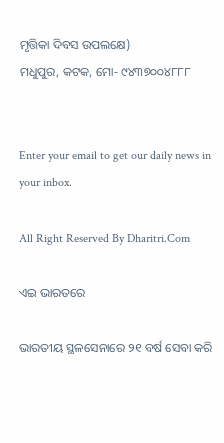ମୃତ୍ତିକା ଦିବସ ଉପଲକ୍ଷେ)
ମଧୁପୁର, କଟକ, ମୋ- ୯୪୩୭୦୦୪୮୮୮


Enter your email to get our daily news in your inbox.

All Right Reserved By Dharitri.Com

ଏଇ ଭାରତରେ

ଭାରତୀୟ ସ୍ଥଳସେନାରେ ୨୧ ବର୍ଷ ସେବା କରି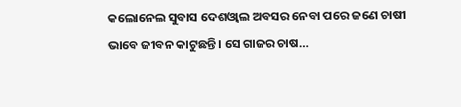କଲୋନେଲ ସୁବାସ ଦେଶଓ୍ବାଲ ଅବସର ନେବା ପରେ ଜଣେ ଚାଷୀ ଭାବେ ଜୀବନ କାଟୁଛନ୍ତି। ସେ ଗାଜର ଚାଷ…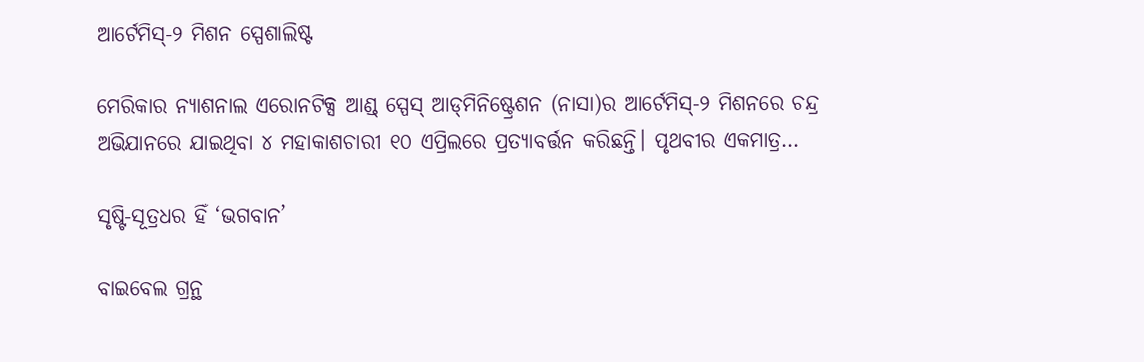ଆର୍ଟେମିସ୍‌-୨ ମିଶନ ସ୍ପେଶାଲିଷ୍ଟ

ମେରିକାର ନ୍ୟାଶନାଲ ଏରୋନଟିକ୍ସ ଆଣ୍ଡ୍‌ ସ୍ପେସ୍‌ ଆଡ୍‌ମିନିଷ୍ଟ୍ରେଶନ (ନାସା)ର ଆର୍ଟେମିସ୍‌-୨ ମିଶନରେ ଚନ୍ଦ୍ର ଅଭିଯାନରେ ଯାଇଥିବା ୪ ମହାକାଶଚାରୀ ୧୦ ଏପ୍ରିଲରେ ପ୍ରତ୍ୟାବର୍ତ୍ତନ କରିଛନ୍ତି। ପୃଥବୀର ଏକମାତ୍ର…

ସୃଷ୍ଟି-ସୂତ୍ରଧର ହିଁ ‘ଭଗବାନ’

ବାଇବେଲ ଗ୍ରନ୍ଥ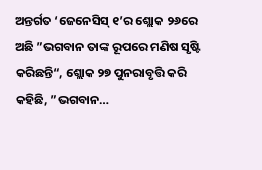ଅନ୍ତର୍ଗତ ‘ଜେନେସିସ୍‌ ୧’ର ଶ୍ଲୋକ ୨୬ରେ ଅଛି ”ଭଗବାନ ତାଙ୍କ ରୂପରେ ମଣିଷ ସୃଷ୍ଟି କରିଛନ୍ତି“, ଶ୍ଲୋକ ୨୭ ପୁନରାବୃତ୍ତି କରି କହିଛି, ”ଭଗବାନ…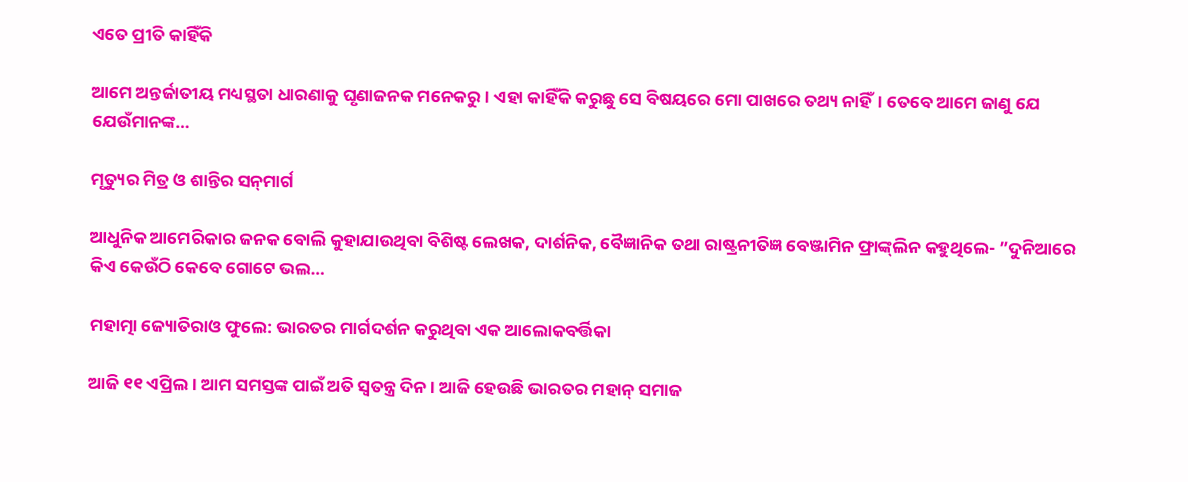ଏତେ ପ୍ରୀତି କାହିଁକି

ଆମେ ଅନ୍ତର୍ଜାତୀୟ ମଧ୍ୟସ୍ଥତା ଧାରଣାକୁ ଘୃଣାଜନକ ମନେକରୁ। ଏହା କାହିଁକି କରୁଛୁ ସେ ବିଷୟରେ ମୋ ପାଖରେ ତଥ୍ୟ ନାହିଁ। ତେବେ ଆମେ ଜାଣୁ ଯେ ଯେଉଁମାନଙ୍କ…

ମୃତ୍ୟୁର ମିତ୍ର ଓ ଶାନ୍ତିର ସନ୍‌ମାର୍ଗ

ଆଧୁନିକ ଆମେରିକାର ଜନକ ବୋଲି କୁହାଯାଉଥିବା ବିଶିଷ୍ଟ ଲେଖକ, ଦାର୍ଶନିକ, ବୈଜ୍ଞାନିକ ତଥା ରାଷ୍ଟ୍ରନୀତିଜ୍ଞ ବେଞ୍ଜାମିନ ଫ୍ରାଙ୍କ୍‌ଲିନ କହୁଥିଲେ- ”ଦୁନିଆରେ କିଏ କେଉଁଠି କେବେ ଗୋଟେ ଭଲ…

ମହାତ୍ମା ଜ୍ୟୋତିରାଓ ଫୁଲେ: ଭାରତର ମାର୍ଗଦର୍ଶନ କରୁଥିବା ଏକ ଆଲୋକବର୍ତ୍ତିକା

ଆଜି ୧୧ ଏପ୍ରିଲ। ଆମ ସମସ୍ତଙ୍କ ପାଇଁ ଅତି ସ୍ବତନ୍ତ୍ର ଦିନ। ଆଜି ହେଉଛି ଭାରତର ମହାନ୍‌ ସମାଜ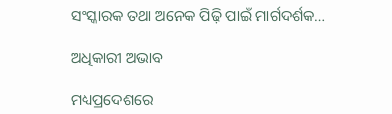ସଂସ୍କାରକ ତଥା ଅନେକ ପିଢ଼ି ପାଇଁ ମାର୍ଗଦର୍ଶକ…

ଅଧିକାରୀ ଅଭାବ

ମଧ୍ୟପ୍ରଦେଶରେ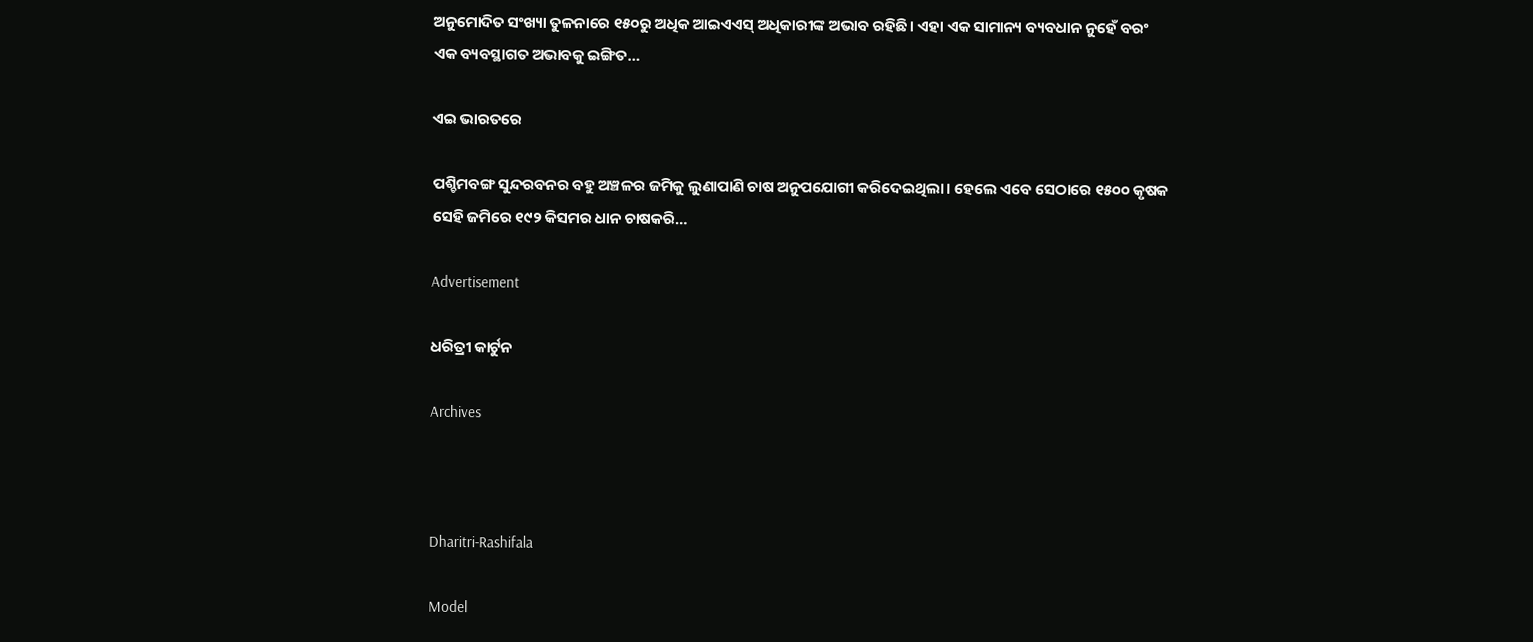ଅନୁମୋଦିତ ସଂଖ୍ୟା ତୁଳନାରେ ୧୫୦ରୁ ଅଧିକ ଆଇଏଏସ୍‌ ଅଧିକାରୀଙ୍କ ଅଭାବ ରହିଛି। ଏହା ଏକ ସାମାନ୍ୟ ବ୍ୟବଧାନ ନୁହେଁ ବରଂ ଏକ ବ୍ୟବସ୍ଥାଗତ ଅଭାବକୁ ଇଙ୍ଗିତ…

ଏଇ ଭାରତରେ

ପଶ୍ଚିମବଙ୍ଗ ସୁନ୍ଦରବନର ବହୁ ଅଞ୍ଚଳର ଜମିକୁ ଲୁଣାପାଣି ଚାଷ ଅନୁପଯୋଗୀ କରିଦେଇଥିଲା। ହେଲେ ଏବେ ସେଠାରେ ୧୫୦୦ କୃଷକ ସେହି ଜମିରେ ୧୯୨ କିସମର ଧାନ ଚାଷକରି…

Advertisement

ଧରିତ୍ରୀ କାର୍ଟୁନ

Archives



Dharitri-Rashifala

Model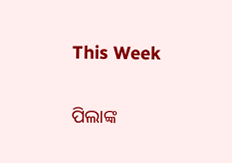This Week

ପିଲାଙ୍କ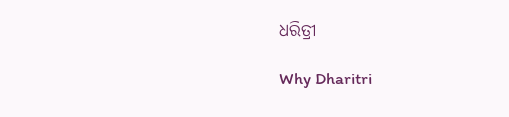ଧରିତ୍ରୀ

Why Dharitri